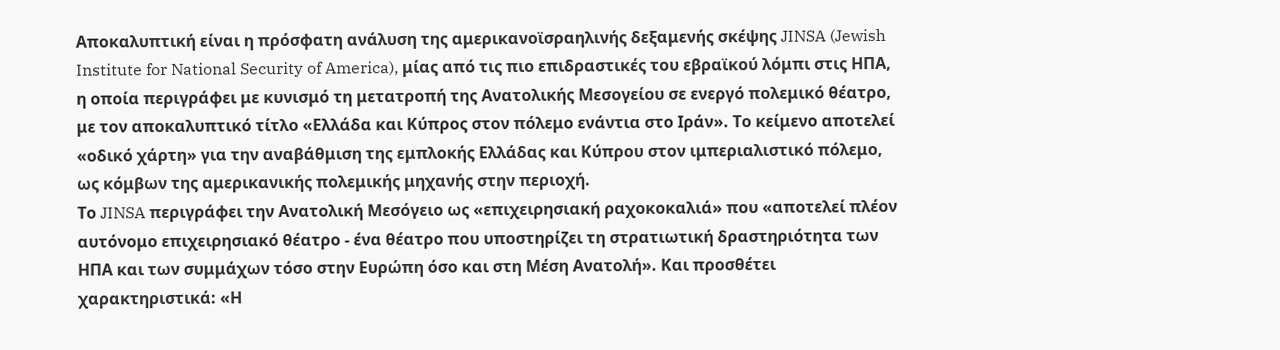Αποκαλυπτική είναι η πρόσφατη ανάλυση της αμερικανοϊσραηλινής δεξαμενής σκέψης JINSA (Jewish Institute for National Security of America), μίας από τις πιο επιδραστικές του εβραϊκού λόμπι στις ΗΠΑ, η οποία περιγράφει με κυνισμό τη μετατροπή της Ανατολικής Μεσογείου σε ενεργό πολεμικό θέατρο, με τον αποκαλυπτικό τίτλο «Ελλάδα και Κύπρος στον πόλεμο ενάντια στο Ιράν». Το κείμενο αποτελεί «οδικό χάρτη» για την αναβάθμιση της εμπλοκής Ελλάδας και Κύπρου στον ιμπεριαλιστικό πόλεμο, ως κόμβων της αμερικανικής πολεμικής μηχανής στην περιοχή.
Το JINSA περιγράφει την Ανατολική Μεσόγειο ως «επιχειρησιακή ραχοκοκαλιά» που «αποτελεί πλέον αυτόνομο επιχειρησιακό θέατρο - ένα θέατρο που υποστηρίζει τη στρατιωτική δραστηριότητα των ΗΠΑ και των συμμάχων τόσο στην Ευρώπη όσο και στη Μέση Ανατολή». Και προσθέτει χαρακτηριστικά: «Η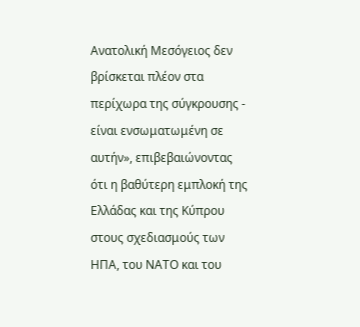Ανατολική Μεσόγειος δεν βρίσκεται πλέον στα περίχωρα της σύγκρουσης - είναι ενσωματωμένη σε αυτήν», επιβεβαιώνοντας ότι η βαθύτερη εμπλοκή της Ελλάδας και της Κύπρου στους σχεδιασμούς των ΗΠΑ, του ΝΑΤΟ και του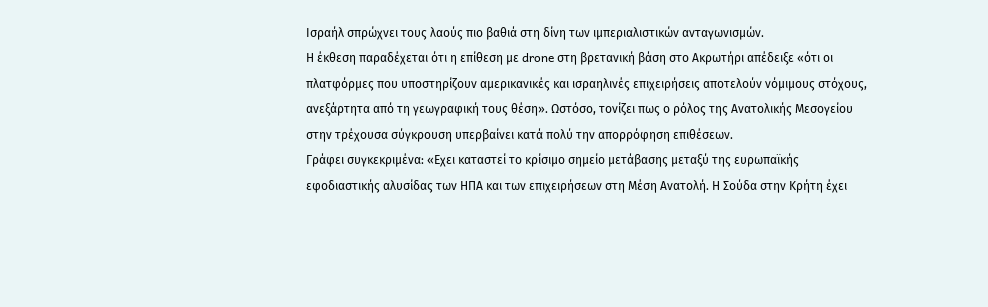Ισραήλ σπρώχνει τους λαούς πιο βαθιά στη δίνη των ιμπεριαλιστικών ανταγωνισμών.
Η έκθεση παραδέχεται ότι η επίθεση με drone στη βρετανική βάση στο Ακρωτήρι απέδειξε «ότι οι πλατφόρμες που υποστηρίζουν αμερικανικές και ισραηλινές επιχειρήσεις αποτελούν νόμιμους στόχους, ανεξάρτητα από τη γεωγραφική τους θέση». Ωστόσο, τονίζει πως ο ρόλος της Ανατολικής Μεσογείου στην τρέχουσα σύγκρουση υπερβαίνει κατά πολύ την απορρόφηση επιθέσεων.
Γράφει συγκεκριμένα: «Εχει καταστεί το κρίσιμο σημείο μετάβασης μεταξύ της ευρωπαϊκής εφοδιαστικής αλυσίδας των ΗΠΑ και των επιχειρήσεων στη Μέση Ανατολή. Η Σούδα στην Κρήτη έχει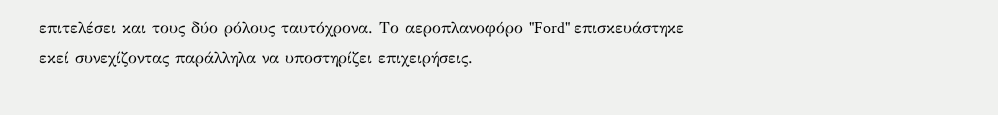επιτελέσει και τους δύο ρόλους ταυτόχρονα. Το αεροπλανοφόρο "Ford" επισκευάστηκε εκεί συνεχίζοντας παράλληλα να υποστηρίζει επιχειρήσεις.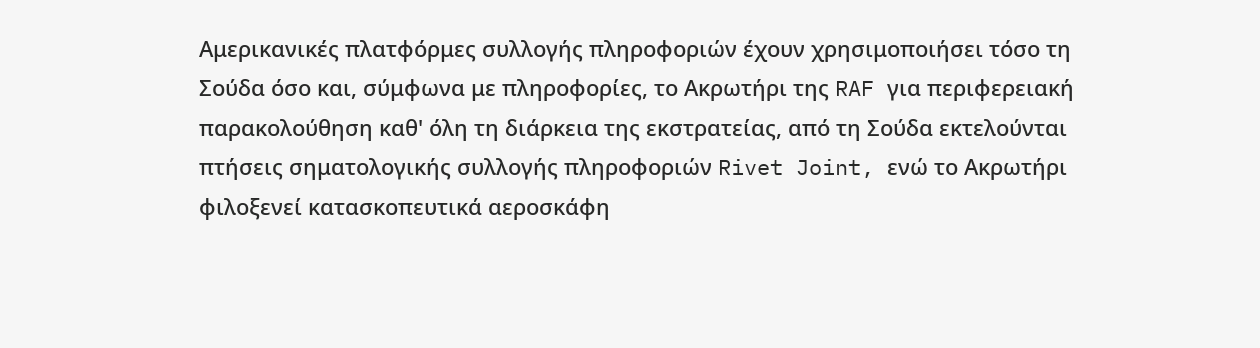Αμερικανικές πλατφόρμες συλλογής πληροφοριών έχουν χρησιμοποιήσει τόσο τη Σούδα όσο και, σύμφωνα με πληροφορίες, το Ακρωτήρι της RAF για περιφερειακή παρακολούθηση καθ' όλη τη διάρκεια της εκστρατείας, από τη Σούδα εκτελούνται πτήσεις σηματολογικής συλλογής πληροφοριών Rivet Joint, ενώ το Ακρωτήρι φιλοξενεί κατασκοπευτικά αεροσκάφη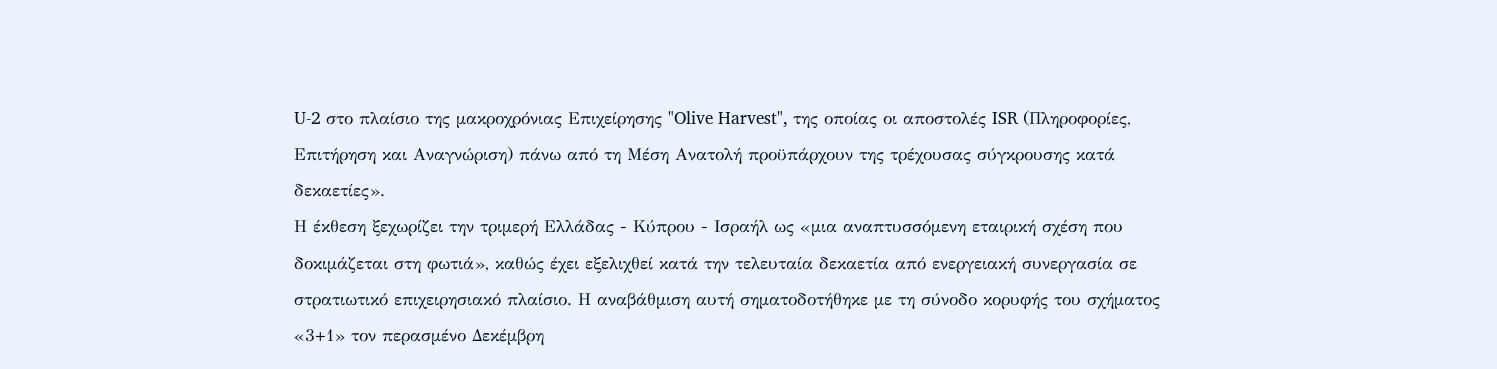U-2 στο πλαίσιο της μακροχρόνιας Επιχείρησης "Olive Harvest", της οποίας οι αποστολές ISR (Πληροφορίες, Επιτήρηση και Αναγνώριση) πάνω από τη Μέση Ανατολή προϋπάρχουν της τρέχουσας σύγκρουσης κατά δεκαετίες».
Η έκθεση ξεχωρίζει την τριμερή Ελλάδας - Κύπρου - Ισραήλ ως «μια αναπτυσσόμενη εταιρική σχέση που δοκιμάζεται στη φωτιά», καθώς έχει εξελιχθεί κατά την τελευταία δεκαετία από ενεργειακή συνεργασία σε στρατιωτικό επιχειρησιακό πλαίσιο. Η αναβάθμιση αυτή σηματοδοτήθηκε με τη σύνοδο κορυφής του σχήματος «3+1» τον περασμένο Δεκέμβρη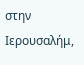στην Ιερουσαλήμ,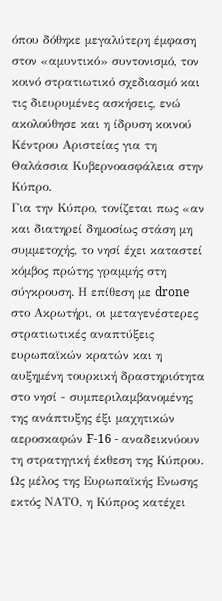όπου δόθηκε μεγαλύτερη έμφαση στον «αμυντικό» συντονισμό, τον κοινό στρατιωτικό σχεδιασμό και τις διευρυμένες ασκήσεις, ενώ ακολούθησε και η ίδρυση κοινού Κέντρου Αριστείας για τη Θαλάσσια Κυβερνοασφάλεια στην Κύπρο.
Για την Κύπρο, τονίζεται πως «αν και διατηρεί δημοσίως στάση μη συμμετοχής, το νησί έχει καταστεί κόμβος πρώτης γραμμής στη σύγκρουση. Η επίθεση με drone στο Ακρωτήρι, οι μεταγενέστερες στρατιωτικές αναπτύξεις ευρωπαϊκών κρατών και η αυξημένη τουρκική δραστηριότητα στο νησί - συμπεριλαμβανομένης της ανάπτυξης έξι μαχητικών αεροσκαφών F-16 - αναδεικνύουν τη στρατηγική έκθεση της Κύπρου. Ως μέλος της Ευρωπαϊκής Ενωσης εκτός ΝΑΤΟ, η Κύπρος κατέχει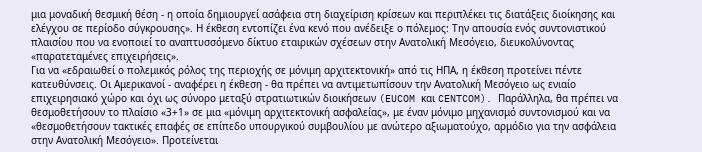μια μοναδική θεσμική θέση - η οποία δημιουργεί ασάφεια στη διαχείριση κρίσεων και περιπλέκει τις διατάξεις διοίκησης και ελέγχου σε περίοδο σύγκρουσης». Η έκθεση εντοπίζει ένα κενό που ανέδειξε ο πόλεμος: Την απουσία ενός συντονιστικού πλαισίου που να ενοποιεί το αναπτυσσόμενο δίκτυο εταιρικών σχέσεων στην Ανατολική Μεσόγειο, διευκολύνοντας «παρατεταμένες επιχειρήσεις».
Για να «εδραιωθεί ο πολεμικός ρόλος της περιοχής σε μόνιμη αρχιτεκτονική» από τις ΗΠΑ, η έκθεση προτείνει πέντε κατευθύνσεις. Οι Αμερικανοί - αναφέρει η έκθεση - θα πρέπει να αντιμετωπίσουν την Ανατολική Μεσόγειο ως ενιαίο επιχειρησιακό χώρο και όχι ως σύνορο μεταξύ στρατιωτικών διοικήσεων (EUCOM και CENTCOM). Παράλληλα, θα πρέπει να θεσμοθετήσουν το πλαίσιο «3+1» σε μια «μόνιμη αρχιτεκτονική ασφαλείας», με έναν μόνιμο μηχανισμό συντονισμού και να «θεσμοθετήσουν τακτικές επαφές σε επίπεδο υπουργικού συμβουλίου με ανώτερο αξιωματούχο, αρμόδιο για την ασφάλεια στην Ανατολική Μεσόγειο». Προτείνεται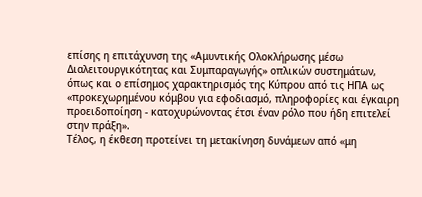επίσης η επιτάχυνση της «Αμυντικής Ολοκλήρωσης μέσω Διαλειτουργικότητας και Συμπαραγωγής» οπλικών συστημάτων, όπως και ο επίσημος χαρακτηρισμός της Κύπρου από τις ΗΠΑ ως «προκεχωρημένου κόμβου για εφοδιασμό, πληροφορίες και έγκαιρη προειδοποίηση - κατοχυρώνοντας έτσι έναν ρόλο που ήδη επιτελεί στην πράξη».
Τέλος, η έκθεση προτείνει τη μετακίνηση δυνάμεων από «μη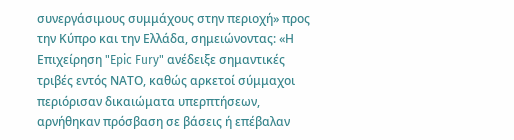συνεργάσιμους συμμάχους στην περιοχή» προς την Κύπρο και την Ελλάδα, σημειώνοντας: «Η Επιχείρηση "Epic Fury" ανέδειξε σημαντικές τριβές εντός ΝΑΤΟ, καθώς αρκετοί σύμμαχοι περιόρισαν δικαιώματα υπερπτήσεων, αρνήθηκαν πρόσβαση σε βάσεις ή επέβαλαν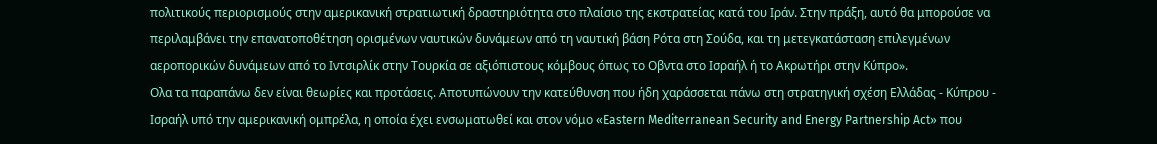πολιτικούς περιορισμούς στην αμερικανική στρατιωτική δραστηριότητα στο πλαίσιο της εκστρατείας κατά του Ιράν. Στην πράξη, αυτό θα μπορούσε να περιλαμβάνει την επανατοποθέτηση ορισμένων ναυτικών δυνάμεων από τη ναυτική βάση Ρότα στη Σούδα, και τη μετεγκατάσταση επιλεγμένων αεροπορικών δυνάμεων από το Ιντσιρλίκ στην Τουρκία σε αξιόπιστους κόμβους όπως το Οβντα στο Ισραήλ ή το Ακρωτήρι στην Κύπρο».
Ολα τα παραπάνω δεν είναι θεωρίες και προτάσεις. Αποτυπώνουν την κατεύθυνση που ήδη χαράσσεται πάνω στη στρατηγική σχέση Ελλάδας - Κύπρου - Ισραήλ υπό την αμερικανική ομπρέλα, η οποία έχει ενσωματωθεί και στον νόμο «Eastern Mediterranean Security and Energy Partnership Act» που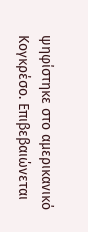ψηφίστηκε στο αμερικανικό Κογκρέσο. Επιβεβαιώνεται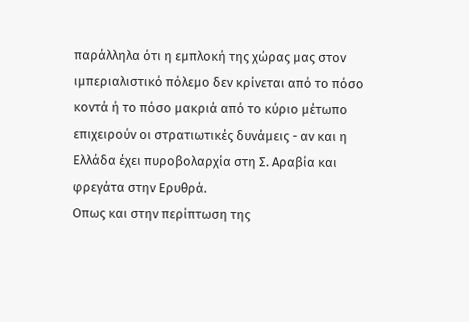παράλληλα ότι η εμπλοκή της χώρας μας στον ιμπεριαλιστικό πόλεμο δεν κρίνεται από το πόσο κοντά ή το πόσο μακριά από το κύριο μέτωπο επιχειρούν οι στρατιωτικές δυνάμεις - αν και η Ελλάδα έχει πυροβολαρχία στη Σ. Αραβία και φρεγάτα στην Ερυθρά.
Οπως και στην περίπτωση της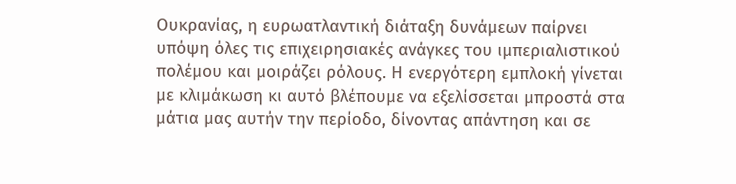Ουκρανίας, η ευρωατλαντική διάταξη δυνάμεων παίρνει υπόψη όλες τις επιχειρησιακές ανάγκες του ιμπεριαλιστικού πολέμου και μοιράζει ρόλους. Η ενεργότερη εμπλοκή γίνεται με κλιμάκωση κι αυτό βλέπουμε να εξελίσσεται μπροστά στα μάτια μας αυτήν την περίοδο, δίνοντας απάντηση και σε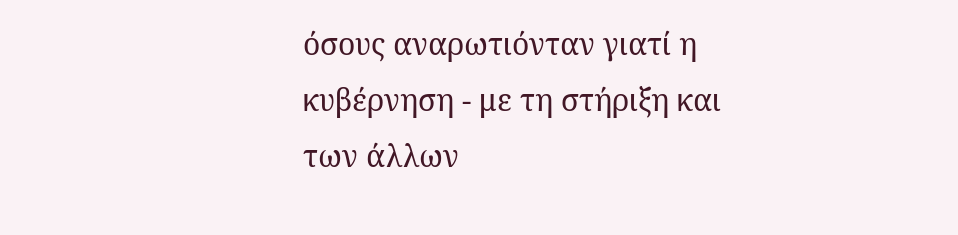όσους αναρωτιόνταν γιατί η κυβέρνηση - με τη στήριξη και των άλλων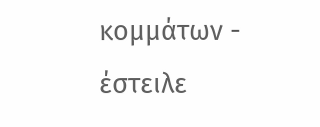κομμάτων - έστειλε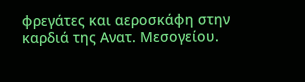φρεγάτες και αεροσκάφη στην καρδιά της Ανατ. Μεσογείου.